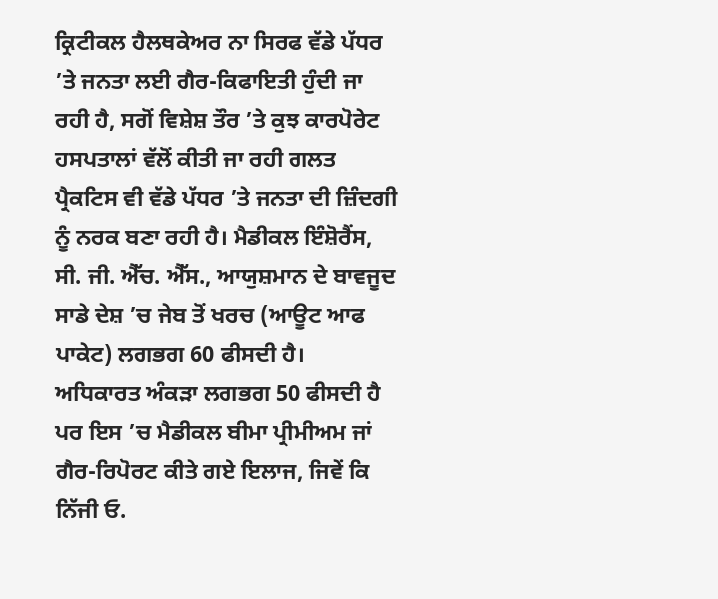ਕ੍ਰਿਟੀਕਲ ਹੈਲਥਕੇਅਰ ਨਾ ਸਿਰਫ ਵੱਡੇ ਪੱਧਰ ’ਤੇ ਜਨਤਾ ਲਈ ਗੈਰ-ਕਿਫਾਇਤੀ ਹੁੰਦੀ ਜਾ ਰਹੀ ਹੈ, ਸਗੋਂ ਵਿਸ਼ੇਸ਼ ਤੌਰ ’ਤੇ ਕੁਝ ਕਾਰਪੋਰੇਟ ਹਸਪਤਾਲਾਂ ਵੱਲੋਂ ਕੀਤੀ ਜਾ ਰਹੀ ਗਲਤ ਪ੍ਰੈਕਟਿਸ ਵੀ ਵੱਡੇ ਪੱਧਰ ’ਤੇ ਜਨਤਾ ਦੀ ਜ਼ਿੰਦਗੀ ਨੂੰ ਨਰਕ ਬਣਾ ਰਹੀ ਹੈ। ਮੈਡੀਕਲ ਇੰਸ਼ੋਰੈਂਸ, ਸੀ. ਜੀ. ਐੱਚ. ਐੱਸ., ਆਯੁਸ਼ਮਾਨ ਦੇ ਬਾਵਜੂਦ ਸਾਡੇ ਦੇਸ਼ ’ਚ ਜੇਬ ਤੋਂ ਖਰਚ (ਆਊਟ ਆਫ ਪਾਕੇਟ) ਲਗਭਗ 60 ਫੀਸਦੀ ਹੈ।
ਅਧਿਕਾਰਤ ਅੰਕੜਾ ਲਗਭਗ 50 ਫੀਸਦੀ ਹੈ ਪਰ ਇਸ ’ਚ ਮੈਡੀਕਲ ਬੀਮਾ ਪ੍ਰੀਮੀਅਮ ਜਾਂ ਗੈਰ-ਰਿਪੋਰਟ ਕੀਤੇ ਗਏ ਇਲਾਜ, ਜਿਵੇਂ ਕਿ ਨਿੱਜੀ ਓ.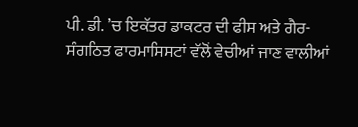ਪੀ. ਡੀ. ’ਚ ਇਕੱਤਰ ਡਾਕਟਰ ਦੀ ਫੀਸ ਅਤੇ ਗੈਰ-ਸੰਗਠਿਤ ਫਾਰਮਾਸਿਸਟਾਂ ਵੱਲੋਂ ਵੇਚੀਆਂ ਜਾਣ ਵਾਲੀਆਂ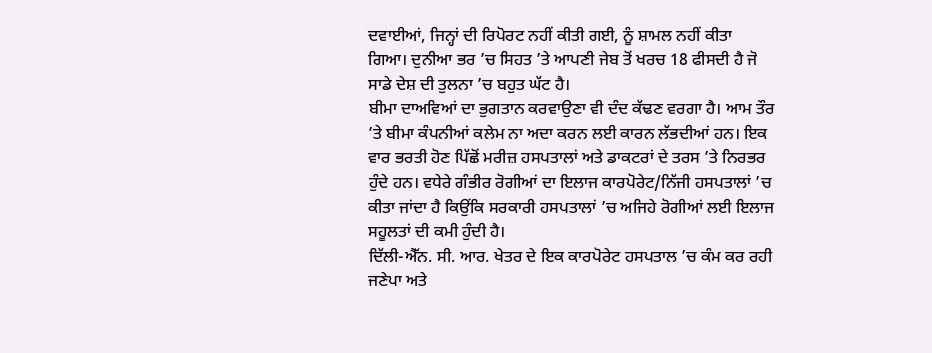ਦਵਾਈਆਂ, ਜਿਨ੍ਹਾਂ ਦੀ ਰਿਪੋਰਟ ਨਹੀਂ ਕੀਤੀ ਗਈ, ਨੂੰ ਸ਼ਾਮਲ ਨਹੀਂ ਕੀਤਾ ਗਿਆ। ਦੁਨੀਆ ਭਰ ’ਚ ਸਿਹਤ ’ਤੇ ਆਪਣੀ ਜੇਬ ਤੋਂ ਖਰਚ 18 ਫੀਸਦੀ ਹੈ ਜੋ ਸਾਡੇ ਦੇਸ਼ ਦੀ ਤੁਲਨਾ ’ਚ ਬਹੁਤ ਘੱਟ ਹੈ।
ਬੀਮਾ ਦਾਅਵਿਆਂ ਦਾ ਭੁਗਤਾਨ ਕਰਵਾਉਣਾ ਵੀ ਦੰਦ ਕੱਢਣ ਵਰਗਾ ਹੈ। ਆਮ ਤੌਰ ’ਤੇ ਬੀਮਾ ਕੰਪਨੀਆਂ ਕਲੇਮ ਨਾ ਅਦਾ ਕਰਨ ਲਈ ਕਾਰਨ ਲੱਭਦੀਆਂ ਹਨ। ਇਕ ਵਾਰ ਭਰਤੀ ਹੋਣ ਪਿੱਛੋਂ ਮਰੀਜ਼ ਹਸਪਤਾਲਾਂ ਅਤੇ ਡਾਕਟਰਾਂ ਦੇ ਤਰਸ ’ਤੇ ਨਿਰਭਰ ਹੁੰਦੇ ਹਨ। ਵਧੇਰੇ ਗੰਭੀਰ ਰੋਗੀਆਂ ਦਾ ਇਲਾਜ ਕਾਰਪੋਰੇਟ/ਨਿੱਜੀ ਹਸਪਤਾਲਾਂ ’ਚ ਕੀਤਾ ਜਾਂਦਾ ਹੈ ਕਿਉਂਕਿ ਸਰਕਾਰੀ ਹਸਪਤਾਲਾਂ ’ਚ ਅਜਿਹੇ ਰੋਗੀਆਂ ਲਈ ਇਲਾਜ ਸਹੂਲਤਾਂ ਦੀ ਕਮੀ ਹੁੰਦੀ ਹੈ।
ਦਿੱਲੀ-ਐੱਨ. ਸੀ. ਆਰ. ਖੇਤਰ ਦੇ ਇਕ ਕਾਰਪੋਰੇਟ ਹਸਪਤਾਲ ’ਚ ਕੰਮ ਕਰ ਰਹੀ ਜਣੇਪਾ ਅਤੇ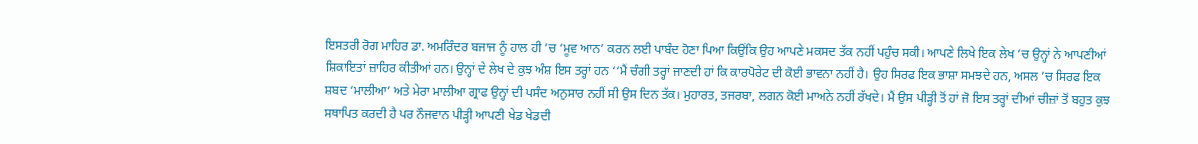ਇਸਤਰੀ ਰੋਗ ਮਾਹਿਰ ਡਾ. ਅਮਰਿੰਦਰ ਬਜਾਜ ਨੂੰ ਹਾਲ ਹੀ ’ਚ ‘ਮੂਵ ਆਨ’ ਕਰਨ ਲਈ ਪਾਬੰਦ ਹੋਣਾ ਪਿਆ ਕਿਉਂਕਿ ਉਹ ਆਪਣੇ ਮਕਸਦ ਤੱਕ ਨਹੀਂ ਪਹੁੰਚ ਸਕੀ। ਆਪਣੇ ਲਿਖੇ ਇਕ ਲੇਖ ’ਚ ਉਨ੍ਹਾਂ ਨੇ ਆਪਣੀਆਂ ਸ਼ਿਕਾਇਤਾਂ ਜ਼ਾਹਿਰ ਕੀਤੀਆਂ ਹਨ। ਉਨ੍ਹਾਂ ਦੇ ਲੇਖ ਦੇ ਕੁਝ ਅੰਸ਼ ਇਸ ਤਰ੍ਹਾਂ ਹਨ ‘‘ਮੈਂ ਚੰਗੀ ਤਰ੍ਹਾਂ ਜਾਣਦੀ ਹਾਂ ਕਿ ਕਾਰਪੋਰੇਟ ਦੀ ਕੋਈ ਭਾਵਨਾ ਨਹੀਂ ਹੈ। ਉਹ ਸਿਰਫ ਇਕ ਭਾਸ਼ਾ ਸਮਝਦੇ ਹਨ, ਅਸਲ ’ਚ ਸਿਰਫ ਇਕ ਸ਼ਬਦ ‘ਮਾਲੀਆ’ ਅਤੇ ਮੇਰਾ ਮਾਲੀਆ ਗ੍ਰਾਫ ਉਨ੍ਹਾਂ ਦੀ ਪਸੰਦ ਅਨੁਸਾਰ ਨਹੀਂ ਸੀ ਉਸ ਦਿਨ ਤੱਕ। ਮੁਹਾਰਤ, ਤਜਰਬਾ, ਲਗਨ ਕੋਈ ਮਾਅਨੇ ਨਹੀਂ ਰੱਖਦੇ। ਮੈਂ ਉਸ ਪੀੜ੍ਹੀ ਤੋਂ ਹਾਂ ਜੋ ਇਸ ਤਰ੍ਹਾਂ ਦੀਆਂ ਚੀਜ਼ਾਂ ਤੋਂ ਬਹੁਤ ਕੁਝ ਸਥਾਪਿਤ ਕਰਦੀ ਹੈ ਪਰ ਨੌਜਵਾਨ ਪੀੜ੍ਹੀ ਆਪਣੀ ਖੇਡ ਖੇਡਦੀ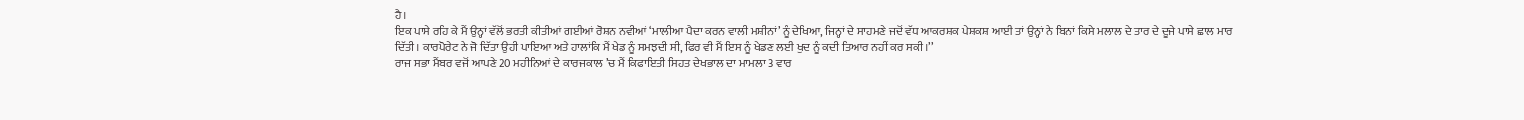ਹੈ।
ਇਕ ਪਾਸੇ ਰਹਿ ਕੇ ਮੈਂ ਉਨ੍ਹਾਂ ਵੱਲੋਂ ਭਰਤੀ ਕੀਤੀਆਂ ਗਈਆਂ ਰੋਸ਼ਨ ਨਵੀਆਂ ‘ਮਾਲੀਆ ਪੈਦਾ ਕਰਨ ਵਾਲੀ ਮਸ਼ੀਨਾਂ’ ਨੂੰ ਦੇਖਿਆ, ਜਿਨ੍ਹਾਂ ਦੇ ਸਾਹਮਣੇ ਜਦੋਂ ਵੱਧ ਆਕਰਸ਼ਕ ਪੇਸ਼ਕਸ਼ ਆਈ ਤਾਂ ਉਨ੍ਹਾਂ ਨੇ ਬਿਨਾਂ ਕਿਸੇ ਮਲਾਲ ਦੇ ਤਾਰ ਦੇ ਦੂਜੇ ਪਾਸੇ ਛਾਲ ਮਾਰ ਦਿੱਤੀ। ਕਾਰਪੋਰੇਟ ਨੇ ਜੋ ਦਿੱਤਾ ਉਹੀ ਪਾਇਆ ਅਤੇ ਹਾਲਾਂਕਿ ਮੈਂ ਖੇਡ ਨੂੰ ਸਮਝਦੀ ਸੀ, ਫਿਰ ਵੀ ਮੈਂ ਇਸ ਨੂੰ ਖੇਡਣ ਲਈ ਖੁਦ ਨੂੰ ਕਦੀ ਤਿਆਰ ਨਹੀਂ ਕਰ ਸਕੀ।’’
ਰਾਜ ਸਭਾ ਮੈਂਬਰ ਵਜੋਂ ਆਪਣੇ 20 ਮਹੀਨਿਆਂ ਦੇ ਕਾਰਜਕਾਲ ’ਚ ਮੈਂ ਕਿਫਾਇਤੀ ਸਿਹਤ ਦੇਖਭਾਲ ਦਾ ਮਾਮਲਾ 3 ਵਾਰ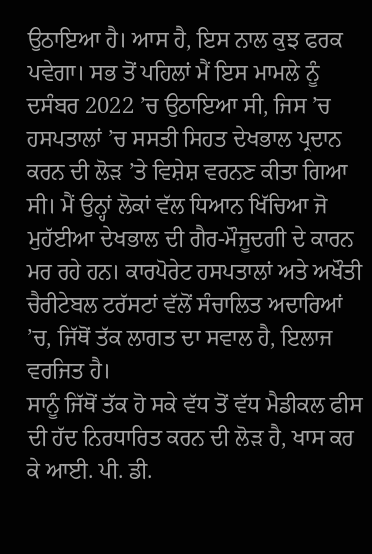ਉਠਾਇਆ ਹੈ। ਆਸ ਹੈ, ਇਸ ਨਾਲ ਕੁਝ ਫਰਕ ਪਵੇਗਾ। ਸਭ ਤੋਂ ਪਹਿਲਾਂ ਮੈਂ ਇਸ ਮਾਮਲੇ ਨੂੰ ਦਸੰਬਰ 2022 ’ਚ ਉਠਾਇਆ ਸੀ, ਜਿਸ ’ਚ ਹਸਪਤਾਲਾਂ ’ਚ ਸਸਤੀ ਸਿਹਤ ਦੇਖਭਾਲ ਪ੍ਰਦਾਨ ਕਰਨ ਦੀ ਲੋੜ ’ਤੇ ਵਿਸ਼ੇਸ਼ ਵਰਨਣ ਕੀਤਾ ਗਿਆ ਸੀ। ਮੈਂ ਉਨ੍ਹਾਂ ਲੋਕਾਂ ਵੱਲ ਧਿਆਨ ਖਿੱਚਿਆ ਜੋ ਮੁਹੱਈਆ ਦੇਖਭਾਲ ਦੀ ਗੈਰ-ਮੌਜੂਦਗੀ ਦੇ ਕਾਰਨ ਮਰ ਰਹੇ ਹਨ। ਕਾਰਪੋਰੇਟ ਹਸਪਤਾਲਾਂ ਅਤੇ ਅਖੌਤੀ ਚੈਰੀਟੇਬਲ ਟਰੱਸਟਾਂ ਵੱਲੋਂ ਸੰਚਾਲਿਤ ਅਦਾਰਿਆਂ ’ਚ, ਜਿੱਥੋਂ ਤੱਕ ਲਾਗਤ ਦਾ ਸਵਾਲ ਹੈ, ਇਲਾਜ ਵਰਜਿਤ ਹੈ।
ਸਾਨੂੰ ਜਿੱਥੋਂ ਤੱਕ ਹੋ ਸਕੇ ਵੱਧ ਤੋਂ ਵੱਧ ਮੈਡੀਕਲ ਫੀਸ ਦੀ ਹੱਦ ਨਿਰਧਾਰਿਤ ਕਰਨ ਦੀ ਲੋੜ ਹੈ, ਖਾਸ ਕਰ ਕੇ ਆਈ. ਪੀ. ਡੀ.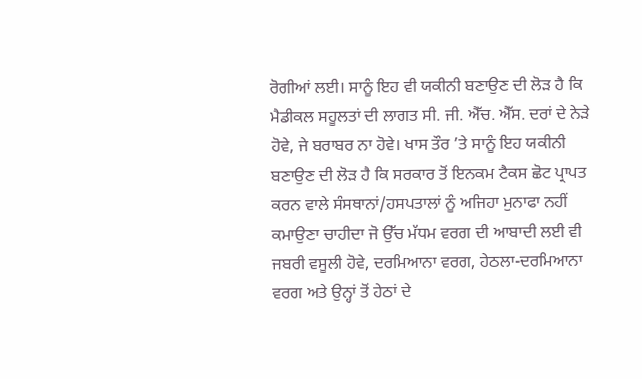ਰੋਗੀਆਂ ਲਈ। ਸਾਨੂੰ ਇਹ ਵੀ ਯਕੀਨੀ ਬਣਾਉਣ ਦੀ ਲੋੜ ਹੈ ਕਿ ਮੈਡੀਕਲ ਸਹੂਲਤਾਂ ਦੀ ਲਾਗਤ ਸੀ. ਜੀ. ਐੱਚ. ਐੱਸ. ਦਰਾਂ ਦੇ ਨੇੜੇ ਹੋਵੇ, ਜੇ ਬਰਾਬਰ ਨਾ ਹੋਵੇ। ਖਾਸ ਤੌਰ ’ਤੇ ਸਾਨੂੰ ਇਹ ਯਕੀਨੀ ਬਣਾਉਣ ਦੀ ਲੋੜ ਹੈ ਕਿ ਸਰਕਾਰ ਤੋਂ ਇਨਕਮ ਟੈਕਸ ਛੋਟ ਪ੍ਰਾਪਤ ਕਰਨ ਵਾਲੇ ਸੰਸਥਾਨਾਂ/ਹਸਪਤਾਲਾਂ ਨੂੰ ਅਜਿਹਾ ਮੁਨਾਫਾ ਨਹੀਂ ਕਮਾਉਣਾ ਚਾਹੀਦਾ ਜੋ ਉੱਚ ਮੱਧਮ ਵਰਗ ਦੀ ਆਬਾਦੀ ਲਈ ਵੀ ਜਬਰੀ ਵਸੂਲੀ ਹੋਵੇ, ਦਰਮਿਆਨਾ ਵਰਗ, ਹੇਠਲਾ-ਦਰਮਿਆਨਾ ਵਰਗ ਅਤੇ ਉਨ੍ਹਾਂ ਤੋਂ ਹੇਠਾਂ ਦੇ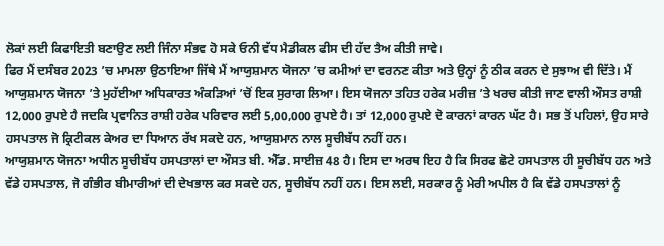ਲੋਕਾਂ ਲਈ ਕਿਫਾਇਤੀ ਬਣਾਉਣ ਲਈ ਜਿੰਨਾ ਸੰਭਵ ਹੋ ਸਕੇ ਓਨੀ ਵੱਧ ਮੈਡੀਕਲ ਫੀਸ ਦੀ ਹੱਦ ਤੈਅ ਕੀਤੀ ਜਾਵੇ।
ਫਿਰ ਮੈਂ ਦਸੰਬਰ 2023 ’ਚ ਮਾਮਲਾ ਉਠਾਇਆ ਜਿੱਥੇ ਮੈਂ ਆਯੁਸ਼ਮਾਨ ਯੋਜਨਾ ’ਚ ਕਮੀਆਂ ਦਾ ਵਰਨਣ ਕੀਤਾ ਅਤੇ ਉਨ੍ਹਾਂ ਨੂੰ ਠੀਕ ਕਰਨ ਦੇ ਸੁਝਾਅ ਵੀ ਦਿੱਤੇ। ਮੈਂ ਆਯੁਸ਼ਮਾਨ ਯੋਜਨਾ ’ਤੇ ਮੁਹੱਈਆ ਅਧਿਕਾਰਤ ਅੰਕੜਿਆਂ ’ਚੋਂ ਇਕ ਸੁਰਾਗ ਲਿਆ। ਇਸ ਯੋਜਨਾ ਤਹਿਤ ਹਰੇਕ ਮਰੀਜ਼ ’ਤੇ ਖਰਚ ਕੀਤੀ ਜਾਣ ਵਾਲੀ ਔਸਤ ਰਾਸ਼ੀ 12,000 ਰੁਪਏ ਹੈ ਜਦਕਿ ਪ੍ਰਵਾਨਿਤ ਰਾਸ਼ੀ ਹਰੇਕ ਪਰਿਵਾਰ ਲਈ 5,00,000 ਰੁਪਏ ਹੈ। ਤਾਂ 12,000 ਰੁਪਏ ਦੋ ਕਾਰਨਾਂ ਕਾਰਨ ਘੱਟ ਹੈ। ਸਭ ਤੋਂ ਪਹਿਲਾਂ, ਉਹ ਸਾਰੇ ਹਸਪਤਾਲ ਜੋ ਕ੍ਰਿਟੀਕਲ ਕੇਅਰ ਦਾ ਧਿਆਨ ਰੱਖ ਸਕਦੇ ਹਨ, ਆਯੁਸ਼ਮਾਨ ਨਾਲ ਸੂਚੀਬੱਧ ਨਹੀਂ ਹਨ।
ਆਯੁਸ਼ਮਾਨ ਯੋਜਨਾ ਅਧੀਨ ਸੂਚੀਬੱਧ ਹਸਪਤਾਲਾਂ ਦਾ ਔਸਤ ਬੀ. ਐੱਡ. ਸਾਈਜ਼ 48 ਹੈ। ਇਸ ਦਾ ਅਰਥ ਇਹ ਹੈ ਕਿ ਸਿਰਫ ਛੋਟੇ ਹਸਪਤਾਲ ਹੀ ਸੂਚੀਬੱਧ ਹਨ ਅਤੇ ਵੱਡੇ ਹਸਪਤਾਲ, ਜੋ ਗੰਭੀਰ ਬੀਮਾਰੀਆਂ ਦੀ ਦੇਖਭਾਲ ਕਰ ਸਕਦੇ ਹਨ, ਸੂਚੀਬੱਧ ਨਹੀਂ ਹਨ। ਇਸ ਲਈ, ਸਰਕਾਰ ਨੂੰ ਮੇਰੀ ਅਪੀਲ ਹੈ ਕਿ ਵੱਡੇ ਹਸਪਤਾਲਾਂ ਨੂੰ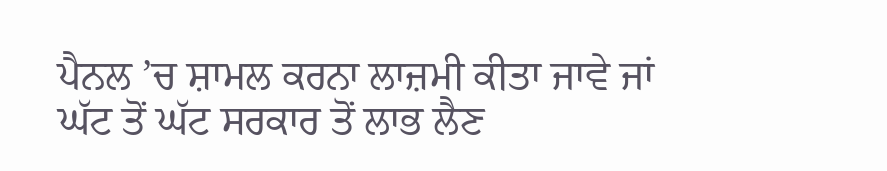ਪੈਨਲ ’ਚ ਸ਼ਾਮਲ ਕਰਨਾ ਲਾਜ਼ਮੀ ਕੀਤਾ ਜਾਵੇ ਜਾਂ ਘੱਟ ਤੋਂ ਘੱਟ ਸਰਕਾਰ ਤੋਂ ਲਾਭ ਲੈਣ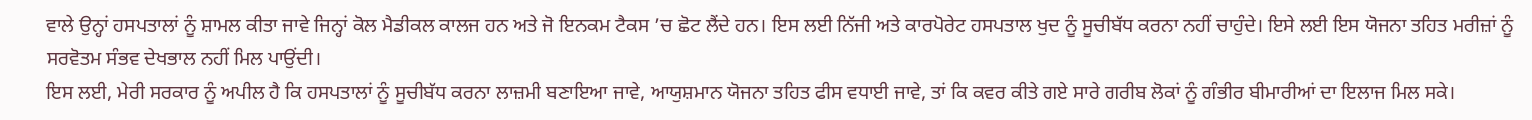ਵਾਲੇ ਉਨ੍ਹਾਂ ਹਸਪਤਾਲਾਂ ਨੂੰ ਸ਼ਾਮਲ ਕੀਤਾ ਜਾਵੇ ਜਿਨ੍ਹਾਂ ਕੋਲ ਮੈਡੀਕਲ ਕਾਲਜ ਹਨ ਅਤੇ ਜੋ ਇਨਕਮ ਟੈਕਸ ’ਚ ਛੋਟ ਲੈਂਦੇ ਹਨ। ਇਸ ਲਈ ਨਿੱਜੀ ਅਤੇ ਕਾਰਪੋਰੇਟ ਹਸਪਤਾਲ ਖੁਦ ਨੂੰ ਸੂਚੀਬੱਧ ਕਰਨਾ ਨਹੀਂ ਚਾਹੁੰਦੇ। ਇਸੇ ਲਈ ਇਸ ਯੋਜਨਾ ਤਹਿਤ ਮਰੀਜ਼ਾਂ ਨੂੰ ਸਰਵੋਤਮ ਸੰਭਵ ਦੇਖਭਾਲ ਨਹੀਂ ਮਿਲ ਪਾਉਂਦੀ।
ਇਸ ਲਈ, ਮੇਰੀ ਸਰਕਾਰ ਨੂੰ ਅਪੀਲ ਹੈ ਕਿ ਹਸਪਤਾਲਾਂ ਨੂੰ ਸੂਚੀਬੱਧ ਕਰਨਾ ਲਾਜ਼ਮੀ ਬਣਾਇਆ ਜਾਵੇ, ਆਯੁਸ਼ਮਾਨ ਯੋਜਨਾ ਤਹਿਤ ਫੀਸ ਵਧਾਈ ਜਾਵੇ, ਤਾਂ ਕਿ ਕਵਰ ਕੀਤੇ ਗਏ ਸਾਰੇ ਗਰੀਬ ਲੋਕਾਂ ਨੂੰ ਗੰਭੀਰ ਬੀਮਾਰੀਆਂ ਦਾ ਇਲਾਜ ਮਿਲ ਸਕੇ।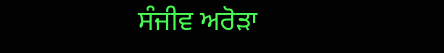ਸੰਜੀਵ ਅਰੋੜਾ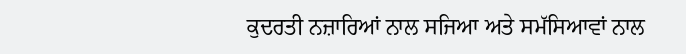ਕੁਦਰਤੀ ਨਜ਼ਾਰਿਆਂ ਨਾਲ ਸਜਿਆ ਅਤੇ ਸਮੱਸਿਆਵਾਂ ਨਾਲ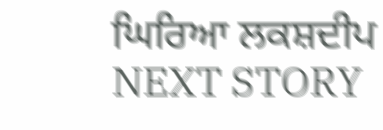ਘਿਰਿਆ ਲਕਸ਼ਦੀਪ
NEXT STORY